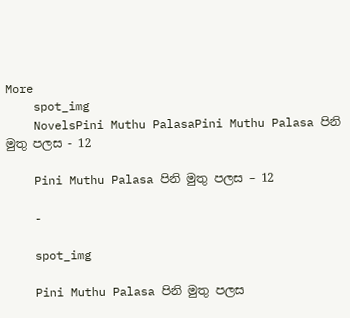More
    spot_img
    NovelsPini Muthu PalasaPini Muthu Palasa පිනි මුතු පලස - 12

    Pini Muthu Palasa පිනි මුතු පලස – 12

    -

    spot_img

    Pini Muthu Palasa පිනි මුතු පලස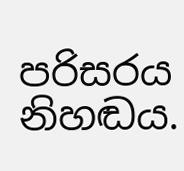පරිසරය නිහඬය.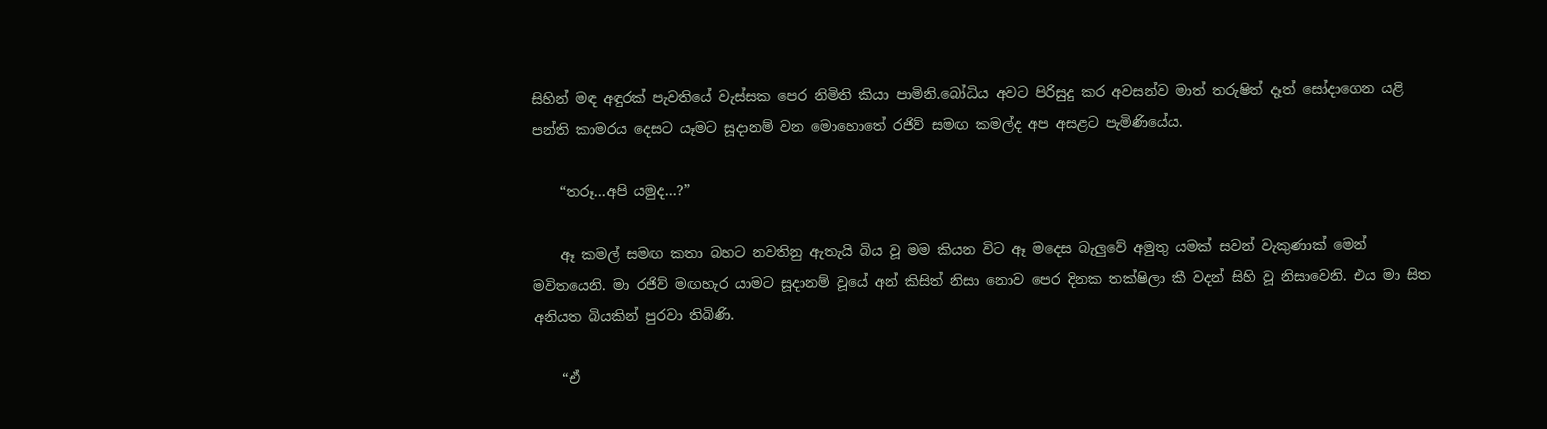සිහින් මඳ අඳුරක් පැවතියේ වැස්සක පෙර නිමිති කියා පාමිනි.බෝධිය අවට පිරිසුදු කර අවසන්ව මාත් තරුෂිත් දෑත් සෝදාගෙන යළි පන්ති කාමරය දෙසට යෑමට සූදානම් වන මොහොතේ රජිව් සමඟ කමල්ද අප අසළට පැමිණියේය.

    “තරූ…අපි යමුද…?”

    ඈ කමල් සමඟ කතා බහට නවතිනු ඇතැයි බිය වූ මම කියන විට ඈ මදෙස බැලුවේ අමුතු යමක් සවන් වැකුණාක් මෙන් මවිතයෙනි. මා රජිව් මඟහැර යාමට සූදානම් වූයේ අන් කිසිත් නිසා නොව පෙර දිනක තක්ෂිලා කී වදන් සිහි වූ නිසාවෙනි. එය මා සිත අනියත බියකින් පුරවා තිබිණි.

    “ඒ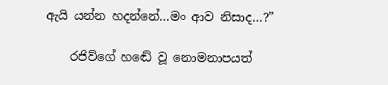ඇයි යන්න හදන්නේ…මං ආව නිසාද…?”

    රජිව්ගේ හඬේ වූ නොමනාපයත්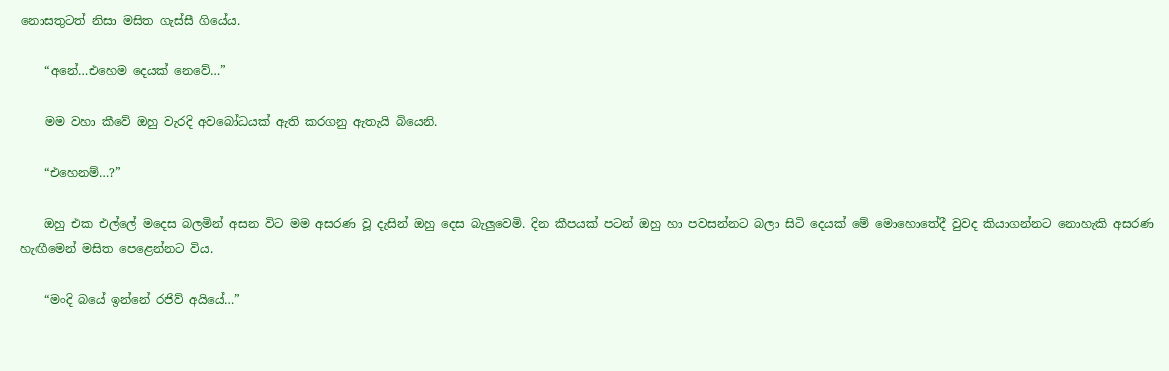නොසතුටත් නිසා මසිත ගැස්සී ගියේය.

    “අනේ…එහෙම දෙයක් නෙවේ…”

    මම වහා කීවේ ඔහු වැරදි අවබෝධයක් ඇති කරගනු ඇතැයි බියෙනි.

    “එහෙනම්…?”

    ඔහු එක එල්ලේ මදෙස බලමින් අසන විට මම අසරණ වූ දැසින් ඔහු දෙස බැලුවෙමි. දින කීපයක් පටන් ඔහු හා පවසන්නට බලා සිටි දෙයක් මේ මොහොතේදී වුවද කියාගන්නට නොහැකි අසරණ හැඟීමෙන් මසිත පෙළෙන්නට විය.

    “මංදි බයේ ඉන්නේ රජිව් අයියේ…”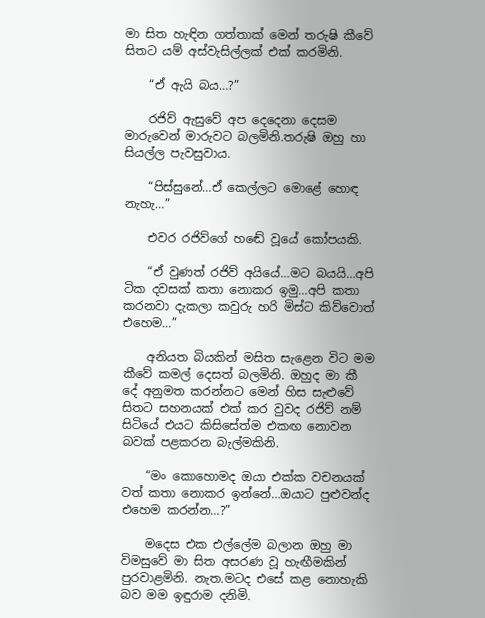මා සිත හැඳින ගත්තාක් මෙන් තරුෂි කීවේ සිතට යම් අස්වැසිල්ලක් එක් කරමිනි.

    “ඒ ඇයි බය…?”

    රජිව් ඇසුවේ අප දෙදෙනා දෙසම මාරුවෙන් මාරුවට බලමිනි.තරුෂි ඔහු හා සියල්ල පැවසුවාය.

    “පිස්සුනේ…ඒ කෙල්ලට මොළේ හොඳ නැහැ…”

    එවර රජිව්ගේ හඬේ වූයේ කෝපයකි.

    “ඒ වුණත් රජිව් අයියේ…මට බයයි…අපි ටික දවසක් කතා නොකර ඉමු…අපි කතා කරනවා දැකලා කවුරු හරි මිස්ට කිව්වොත් එහෙම…”

    අනියත බියකින් මසිත සැළෙන විට මම කීවේ කමල් දෙසත් බලමිනි. ඔහුද මා කී දේ අනුමත කරන්නට මෙන් හිස සැළුවේ සිතට සහනයක් එක් කර වුවද රජිව් නම් සිටියේ එයට කිසිසේත්ම එකඟ නොවන බවක් පළකරන බැල්මකිනි.

    “මං කොහොමද ඔයා එක්ක වචනයක් වත් කතා නොකර ඉන්නේ…ඔයාට පුළුවන්ද එහෙම කරන්න…?”

    මදෙස එක එල්ලේම බලාන ඔහු මා විමසුවේ මා සිත අසරණ වූ හැඟීමකින් පුරවාළමිනි. නැත.මටද එසේ කළ නොහැකි බව මම ඉඳුරාම දනිමි.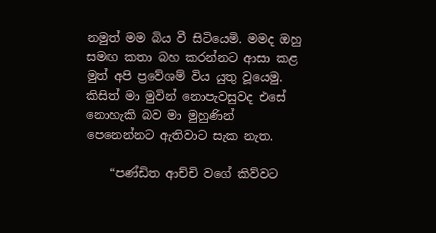නමුත් මම බිය වී සිටියෙමි. මමද ඔහු සමඟ කතා බහ කරන්නට ආසා කළ මුත් අපි ප්‍රවේශම් විය යුතු වූයෙමු. කිසිත් මා මුවින් නොපැවසුවද එසේ නොහැකි බව මා මුහුණින් පෙනෙන්නට ඇතිවාට සැක නැත.

    “පණ්ඩිත ආච්චි වගේ කිව්වට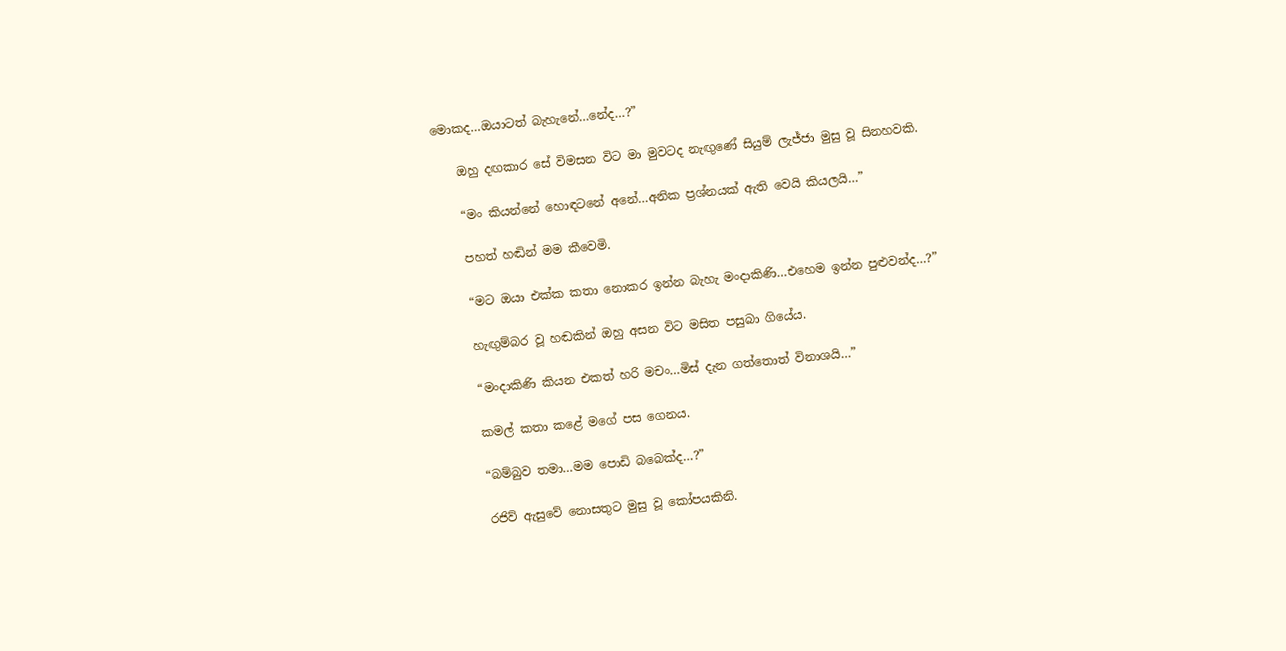මොකද…ඔයාටත් බැහැනේ…නේද…?”

    ඔහු දඟකාර සේ විමසන විට මා මුවටද නැඟුණේ සියුම් ලැජ්ජා මුසු වූ සිනහවකි.

    “මං කියන්නේ හොඳටනේ අනේ…අනික ප්‍රශ්නයක් ඇති වෙයි කියලයි…”

    පහත් හඬින් මම කීවෙමි.

    “මට ඔයා එක්ක කතා නොකර ඉන්න බැහැ මංදාකිණි…එහෙම ඉන්න පුළුවන්ද…?”

    හැඟුම්බර වූ හඬකින් ඔහු අසන විට මසිත පසුබා ගියේය.

    “මංදාකිණි කියන එකත් හරි මචං…මිස් දැන ගත්තොත් විනාශයි…”

    කමල් කතා කළේ මගේ පස ගෙනය.

    “බම්බුව තමා…මම පොඩි බබෙක්ද…?”

    රජිව් ඇසුවේ නොසතුට මුසු වූ කෝපයකිනි.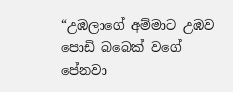“උඹලාගේ අම්මාට උඹව පොඩි බබෙක් වගේ පේනවා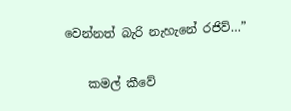වෙන්නත් බැරි නැහැනේ රජිව්…”

    කමල් කීවේ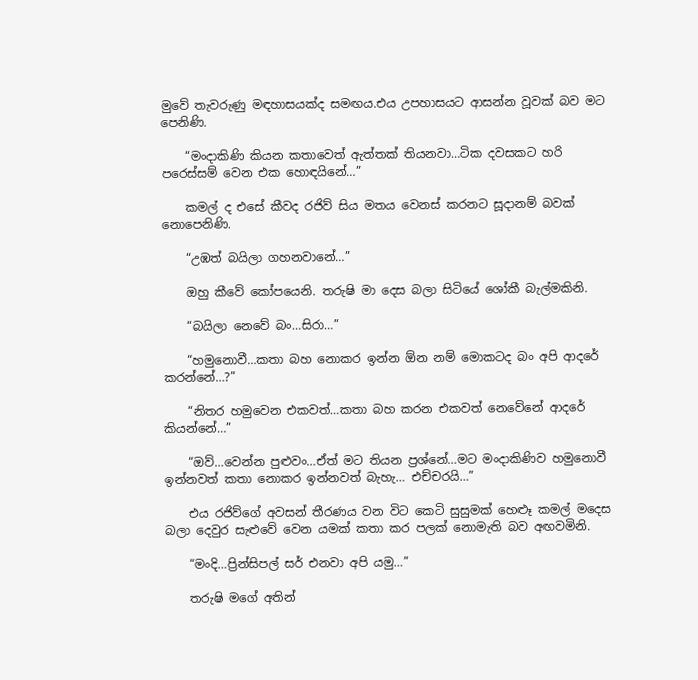මුවේ තැවරුණු මඳහාසයක්ද සමඟය.එය උපහාසයට ආසන්න වූවක් බව මට පෙනිණි.

    “මංදාකිණි කියන කතාවෙත් ඇත්තක් තියනවා…ටික දවසකට හරි පරෙස්සම් වෙන එක හොඳයිනේ…”

    කමල් ද එසේ කීවද රජිව් සිය මතය වෙනස් කරනට සූදානම් බවක් නොපෙනිණි.

    “උඹත් බයිලා ගහනවානේ…”

    ඔහු කීවේ කෝපයෙනි. තරුෂි මා දෙස බලා සිටියේ ශෝකී බැල්මකිනි.

    “බයිලා නෙවේ බං…සිරා…”

    “හමුනොවී…කතා බහ නොකර ඉන්න ඕන නම් මොකටද බං අපි ආදරේ කරන්නේ…?”

    “නිතර හමුවෙන එකවත්…කතා බහ කරන එකවත් නෙවේනේ ආදරේ කියන්නේ…”

    “ඔව්…වෙන්න පුළුවං…ඒත් මට තියන ප්‍රශ්නේ…මට මංදාකිණිව හමුනොවී ඉන්නවත් කතා නොකර ඉන්නවත් බැහැ… එච්චරයි…”

    එය රජිව්ගේ අවසන් තීරණය වන විට කෙටි සුසුමක් හෙළූ කමල් මදෙස බලා දෙවුර සැළුවේ වෙන යමක් කතා කර පලක් නොමැති බව අඟවමිනි.

    “මංදි…ප්‍රින්සිපල් සර් එනවා අපි යමු…”

    තරුෂි මගේ අතින්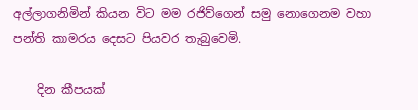අල්ලාගනිමින් කියන විට මම රජිව්ගෙන් සමු නොගෙනම වහා පන්ති කාමරය දෙසට පියවර තැබුවෙමි.

    දින කීපයක්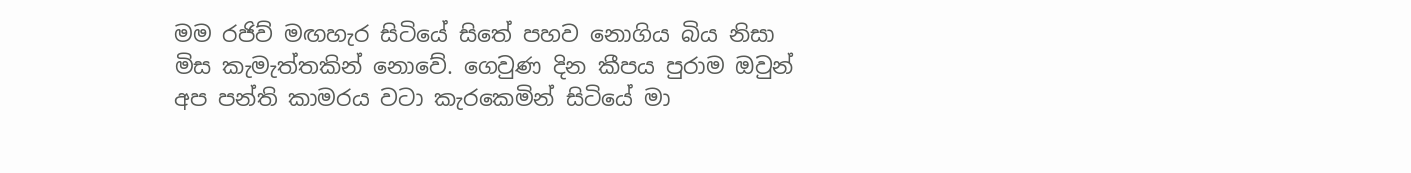මම රජිව් මඟහැර සිටියේ සිතේ පහව නොගිය බිය නිසා මිස කැමැත්තකින් නොවේ. ගෙවුණ දින කීපය පුරාම ඔවුන් අප පන්ති කාමරය වටා කැරකෙමින් සිටියේ මා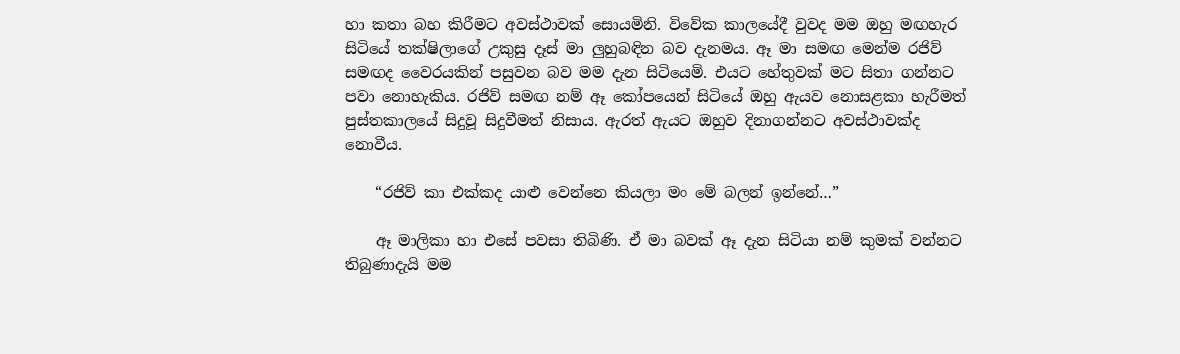හා කතා බහ කිරීමට අවස්ථාවක් සොයමිනි. විවේක කාලයේදී වුවද මම ඔහු මඟහැර සිටියේ තක්ෂිලාගේ උකුසු දෑස් මා ලුහුබඳින බව දැනමය. ඈ මා සමඟ මෙන්ම රජිව් සමඟද වෛරයකින් පසුවන බව මම දැන සිටියෙමි. එයට හේතුවක් මට සිතා ගන්නට පවා නොහැකිය. රජිව් සමඟ නම් ඈ කෝපයෙන් සිටියේ ඔහු ඇයව නොසළකා හැරීමත් පුස්තකාලයේ සිදුවූ සිදුවීමත් නිසාය. ඇරත් ඇයට ඔහුව දිනාගන්නට අවස්ථාවක්ද නොවීය.

    “රජිව් කා එක්කද යාළු වෙන්නෙ කියලා මං මේ බලන් ඉන්නේ…”

    ඈ මාලිකා හා එසේ පවසා තිබිණි. ඒ මා බවක් ඈ දැන සිටියා නම් කුමක් වන්නට තිබුණාදැයි මම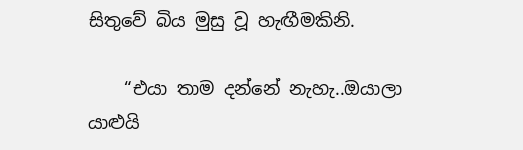සිතුවේ බිය මුසු වූ හැඟීමකිනි.

    “එයා තාම දන්නේ නැහැ..ඔයාලා යාළුයි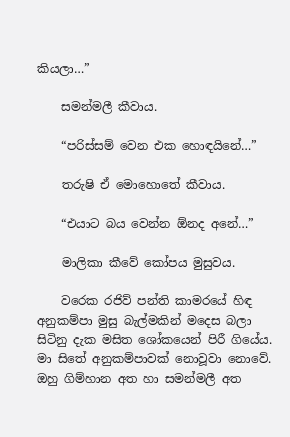කියලා…”

    සමන්මලී කීවාය.

    “පරිස්සම් වෙන එක හොඳයිනේ…”

    තරුෂි ඒ මොහොතේ කීවාය.

    “එයාට බය වෙන්න ඕනද අනේ…”

    මාලිකා කීවේ කෝපය මුසුවය.

    වරෙක රජිව් පන්ති කාමරයේ හිඳ අනුකම්පා මුසු බැල්මකින් මදෙස බලා සිටිනු දැක මසිත ශෝකයෙන් පිරී ගියේය. මා සිතේ අනුකම්පාවක් නොවූවා නොවේ. ඔහු ගිම්හාන අත හා සමන්මලී අත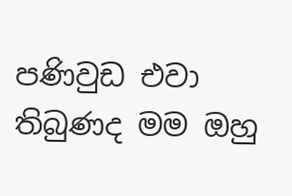පණිවුඩ එවා තිබුණද මම ඔහු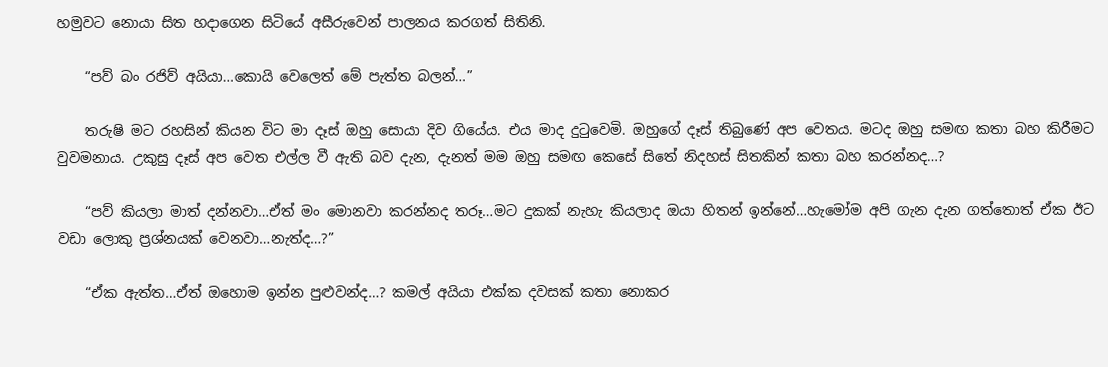හමුවට නොයා සිත හදාගෙන සිටියේ අසීරුවෙන් පාලනය කරගත් සිතිනි.

    “පව් බං රජිව් අයියා…කොයි වෙලෙත් මේ පැත්ත බලන්…”

    තරුෂි මට රහසින් කියන විට මා දෑස් ඔහු සොයා දිව ගියේය. එය මාද දුටුවෙමි. ඔහුගේ දෑස් තිබුණේ අප වෙතය. මටද ඔහු සමඟ කතා බහ කිරීමට වුවමනාය. උකුසු දෑස් අප වෙත එල්ල වී ඇති බව දැන, දැනත් මම ඔහු සමඟ කෙසේ සිතේ නිදහස් සිතකින් කතා බහ කරන්නද…?

    “පව් කියලා මාත් දන්නවා…ඒත් මං මොනවා කරන්නද තරූ…මට දුකක් නැහැ කියලාද ඔයා හිතන් ඉන්නේ…හැමෝම අපි ගැන දැන ගත්තොත් ඒක ඊට වඩා ලොකු ප්‍රශ්නයක් වෙනවා…නැත්ද…?”

    “ඒක ඇත්ත…ඒත් ඔහොම ඉන්න පුළුවන්ද…? කමල් අයියා එක්ක දවසක් කතා නොකර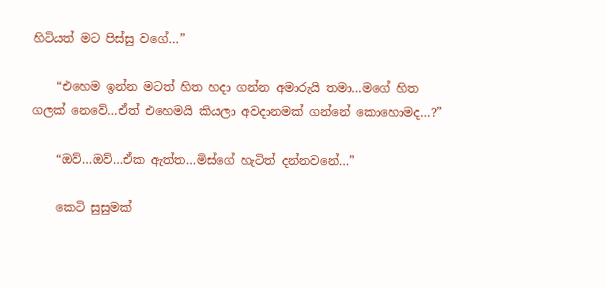හිටියත් මට පිස්සු වගේ…”

    “එහෙම ඉන්න මටත් හිත හදා ගන්න අමාරුයි තමා…මගේ හිත ගලක් නෙවේ…ඒත් එහෙමයි කියලා අවදානමක් ගන්නේ කොහොමද…?”

    “ඔව්…ඔව්…ඒක ඇත්ත…මිස්ගේ හැටිත් දන්නවනේ…”

    කෙටි සුසුමක්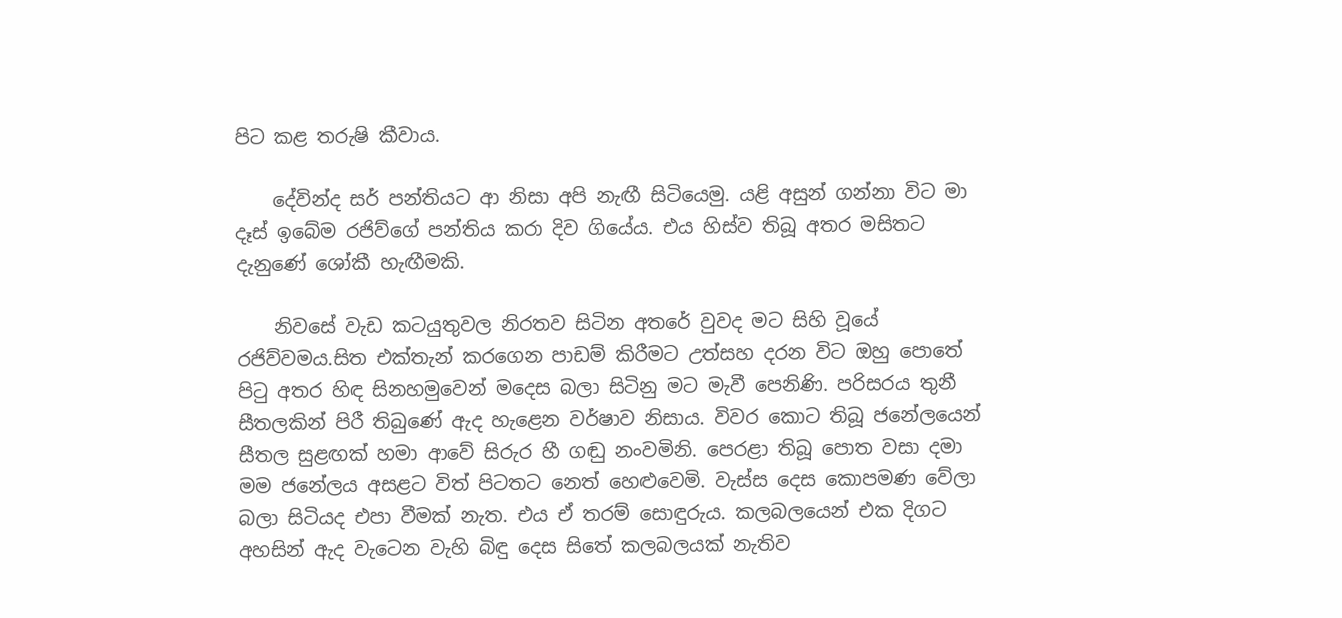පිට කළ තරුෂි කීවාය.

    දේවින්ද සර් පන්තියට ආ නිසා අපි නැඟී සිටියෙමු. යළි අසුන් ගන්නා විට මා දෑස් ඉබේම රජිව්ගේ පන්තිය කරා දිව ගියේය. එය හිස්ව තිබූ අතර මසිතට දැනුණේ ශෝකී හැඟීමකි.

    නිවසේ වැඩ කටයුතුවල නිරතව සිටින අතරේ වුවද මට සිහි වූයේ රජිව්වමය.සිත එක්තැන් කරගෙන පාඩම් කිරීමට උත්සහ දරන විට ඔහු පොතේ පිටු අතර හිඳ සිනහමුවෙන් මදෙස බලා සිටිනු මට මැවී පෙනිණි. පරිසරය තුනී සීතලකින් පිරී තිබුණේ ඇද හැළෙන වර්ෂාව නිසාය. විවර කොට තිබූ ජනේලයෙන් සීතල සුළඟක් හමා ආවේ සිරුර හී ගඬු නංවමිනි. පෙරළා තිබූ පොත වසා දමා මම ජනේලය අසළට විත් පිටතට නෙත් හෙළුවෙමි. වැස්ස දෙස කොපමණ වේලා බලා සිටියද එපා වීමක් නැත. එය ඒ තරම් සොඳුරුය. කලබලයෙන් එක දිගට අහසින් ඇද වැටෙන වැහි බිඳු දෙස සිතේ කලබලයක් නැතිව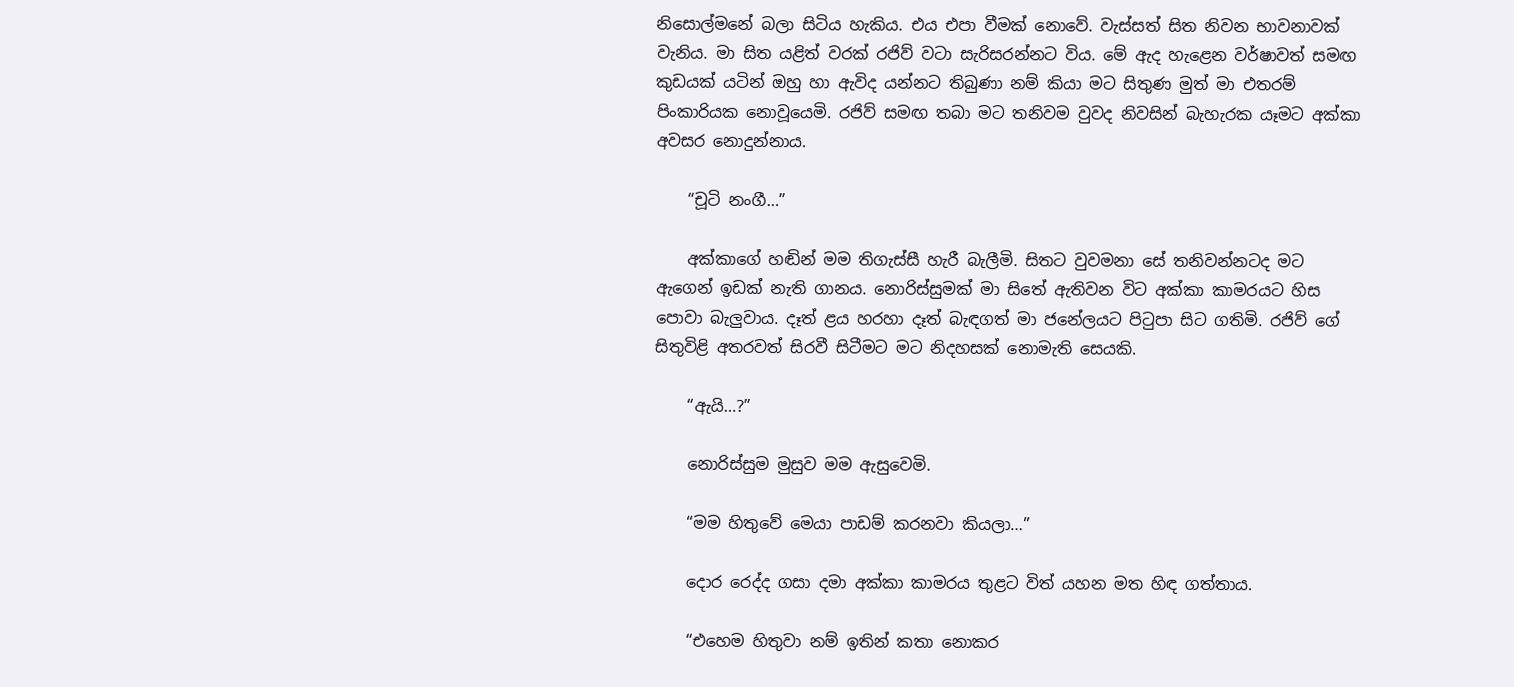නිසොල්මනේ බලා සිටිය හැකිය. එය එපා වීමක් නොවේ. වැස්සත් සිත නිවන භාවනාවක් වැනිය. මා සිත යළිත් වරක් රජිව් වටා සැරිසරන්නට විය. මේ ඇද හැළෙන වර්ෂාවත් සමඟ කුඩයක් යටින් ඔහු හා ඇවිද යන්නට තිබුණා නම් කියා මට සිතුණ මුත් මා එතරම් පිංකාරියක නොවූයෙමි. රජිව් සමඟ තබා මට තනිවම වුවද නිවසින් බැහැරක යෑමට අක්කා අවසර නොදුන්නාය.

    “චූටි නංගී…”

    අක්කාගේ හඬින් මම තිගැස්සී හැරී බැලීමි. සිතට වුවමනා සේ තනිවන්නටද මට ඇගෙන් ඉඩක් නැති ගානය. නොරිස්සුමක් මා සිතේ ඇතිවන විට අක්කා කාමරයට හිස පොවා බැලුවාය. දෑත් ළය හරහා දෑත් බැඳගත් මා ජනේලයට පිටුපා සිට ගතිමි. රජිව් ගේ සිතුවිළි අතරවත් සිරවී සිටීමට මට නිදහසක් නොමැති සෙයකි.

    “ඇයි…?”

    නොරිස්සුම මුසුව මම ඇසුවෙමි.

    “මම හිතුවේ මෙයා පාඩම් කරනවා කියලා…”

    දොර රෙද්ද ගසා දමා අක්කා කාමරය තුළට විත් යහන මත හිඳ ගත්තාය.

    “එහෙම හිතුවා නම් ඉතින් කතා නොකර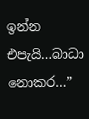ඉන්න එපැයි…බාධා නොකර…”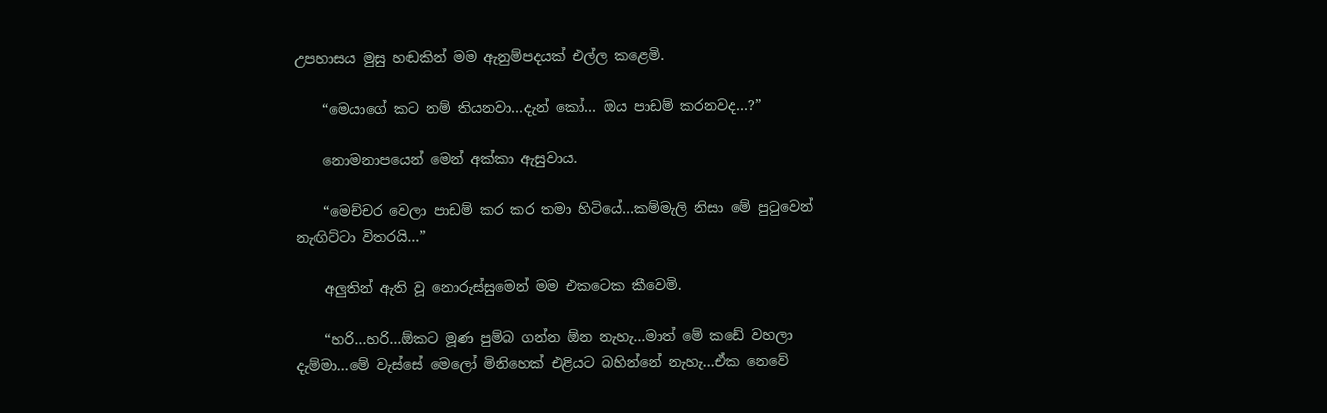උපහාසය මුසු හඬකින් මම ඇනුම්පදයක් එල්ල කළෙමි.

    “මෙයාගේ කට නම් තියනවා…දැන් කෝ… ඔය පාඩම් කරනවද…?”

    නොමනාපයෙන් මෙන් අක්කා ඇසුවාය.

    “මෙච්චර වෙලා පාඩම් කර කර තමා හිටියේ…කම්මැලි නිසා මේ පුටුවෙන් නැඟිට්ටා විතරයි…”

    අලුතින් ඇති වූ නොරුස්සුමෙන් මම එකටෙක කීවෙමි.

    “හරි…හරි…ඕකට මූණ පුම්බ ගන්න ඕන නැහැ…මාත් මේ කඩේ වහලා දැම්මා…මේ වැස්සේ මෙලෝ මිනිහෙක් එළියට බහින්නේ නැහැ…ඒක නෙවේ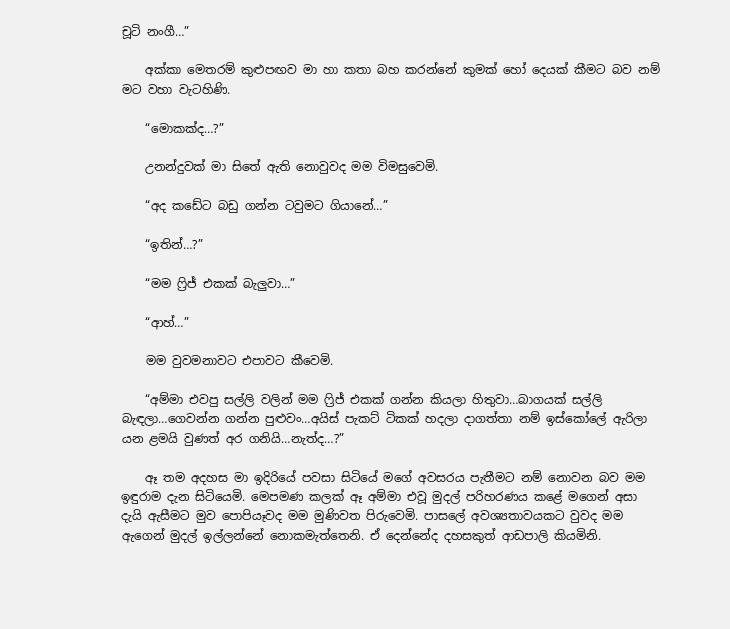චූටි නංගී…”

    අක්කා මෙතරම් කුළුපඟව මා හා කතා බහ කරන්නේ කුමක් හෝ දෙයක් කීමට බව නම් මට වහා වැටහිණි.

    “මොකක්ද…?”

    උනන්දුවක් මා සිතේ ඇති නොවුවද මම විමසුවෙමි.

    “අද කඩේට බඩු ගන්න ටවුමට ගියානේ…”

    “ඉතින්…?”

    “මම ෆ්‍රිජ් එකක් බැලුවා…”

    “ආහ්…”

    මම වුවමනාවට එපාවට කීවෙමි.

    “අම්මා එවපු සල්ලි වලින් මම ෆ්‍රිජ් එකක් ගන්න කියලා හිතුවා…බාගයක් සල්ලි බැඳලා…ගෙවන්න ගන්න පුළුවං…අයිස් පැකට් ටිකක් හදලා දාගත්තා නම් ඉස්කෝලේ ඇරිලා යන ළමයි වුණත් අර ගනියි…නැත්ද…?”

    ඈ තම අදහස මා ඉදිරියේ පවසා සිටියේ මගේ අවසරය පැතීමට නම් නොවන බව මම ඉඳුරාම දැන සිටියෙමි. මෙපමණ කලක් ඈ අම්මා එවූ මුදල් පරිහරණය කළේ මගෙන් අසා දැයි ඇසීමට මුව පොපියෑවද මම මුණිවත පිරුවෙමි. පාසලේ අවශ්‍යතාවයකට වුවද මම ඇගෙන් මුදල් ඉල්ලන්නේ නොකමැත්තෙනි. ඒ දෙන්නේද දහසකුත් ආඩපාලි කියමිනි.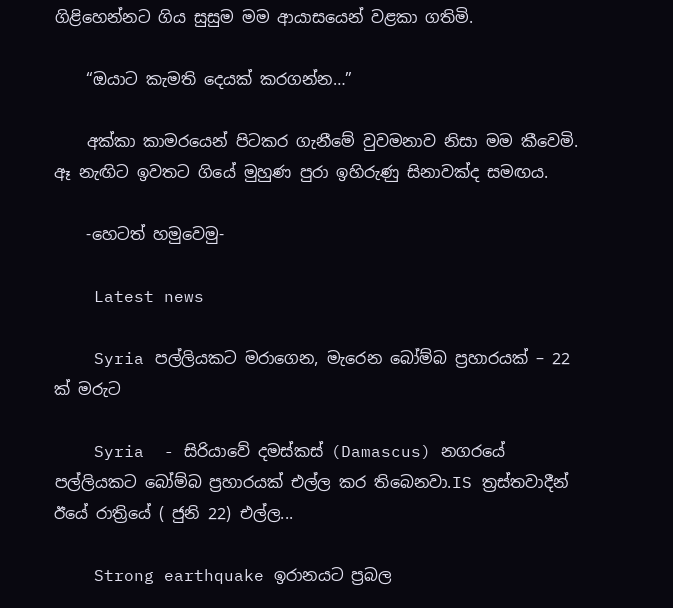ගිළිහෙන්නට ගිය සුසුම මම ආයාසයෙන් වළකා ගතිමි.

    “ඔයාට කැමති දෙයක් කරගන්න…”

    අක්කා කාමරයෙන් පිටකර ගැනීමේ වුවමනාව නිසා මම කීවෙමි. ඈ නැඟිට ඉවතට ගියේ මුහුණ පුරා ඉහිරුණු සිනාවක්ද සමඟය.

    -හෙටත් හමුවෙමු-

    Latest news

    Syria පල්ලියකට මරාගෙන, මැරෙන බෝම්බ ප්‍රහාරයක් – 22 ක් මරුට

    Syria  - සිරියාවේ දමස්කස් (Damascus) නගරයේ පල්ලියකට බෝම්බ ප්‍රහාරයක් එල්ල කර තිබෙනවා.IS ත්‍රස්තවාදීන් ඊයේ රාත්‍රියේ ( ජුනි 22) එල්ල...

    Strong earthquake ඉරානයට ප්‍රබල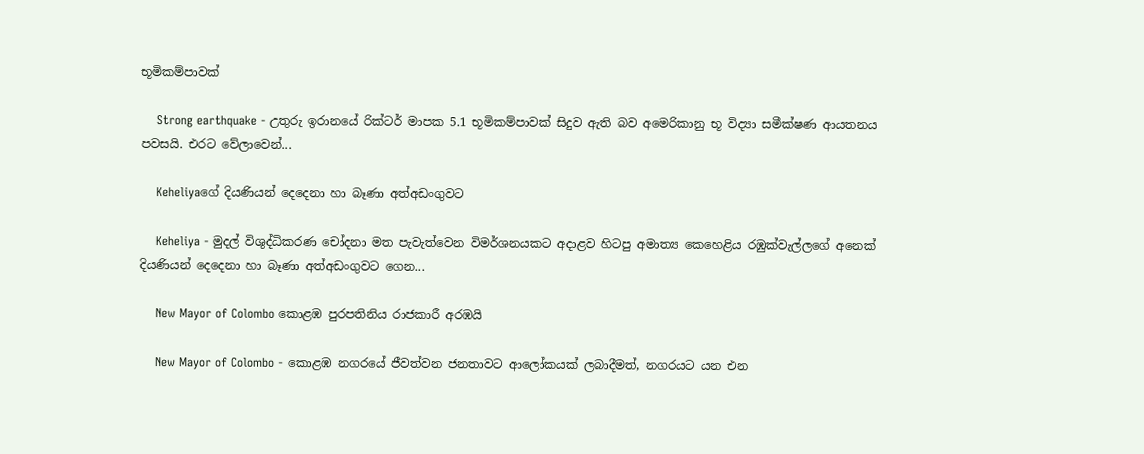භූමිකම්පාවක්

    Strong earthquake - උතුරු ඉරානයේ රික්ටර් මාපක 5.1 භූමිකම්පාවක් සිදුව ඇති බව අමෙරිකානු භූ විද්‍යා සමීක්ෂණ ආයතනය පවසයි. එරට වේලාවෙන්...

    Keheliyaගේ දියණියන් දෙදෙනා හා බෑණා අත්අඩංගුවට

    Keheliya - මුදල් විශුද්ධිකරණ චෝදනා මත පැවැත්වෙන විමර්ශනයකට අදාළව හිටපු අමාත්‍ය කෙහෙළිය රඹුක්වැල්ලගේ අනෙක් දියණියන් දෙදෙනා හා බෑණා අත්අඩංගුවට ගෙන...

    New Mayor of Colombo කොළඹ පුරපතිනිය රාජකාරී අරඹයි

    New Mayor of Colombo - කොළඹ නගරයේ ජීවත්වන ජනතාවට ආලෝකයක් ලබාදීමත්, නගරයට යන එන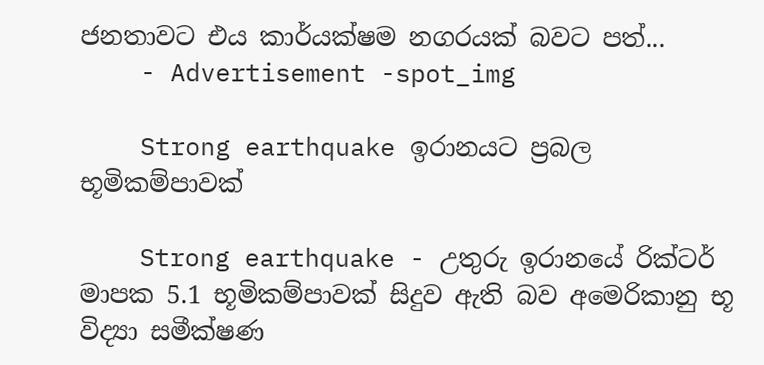ජනතාවට එය කාර්යක්ෂම නගරයක් බවට පත්...
    - Advertisement -spot_img

    Strong earthquake ඉරානයට ප්‍රබල භූමිකම්පාවක්

    Strong earthquake - උතුරු ඉරානයේ රික්ටර් මාපක 5.1 භූමිකම්පාවක් සිදුව ඇති බව අමෙරිකානු භූ විද්‍යා සමීක්ෂණ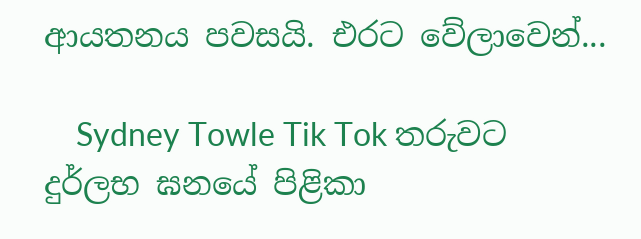ආයතනය පවසයි. එරට වේලාවෙන්...

    Sydney Towle Tik Tok තරුවට දුර්ලභ ඝනයේ පිළිකා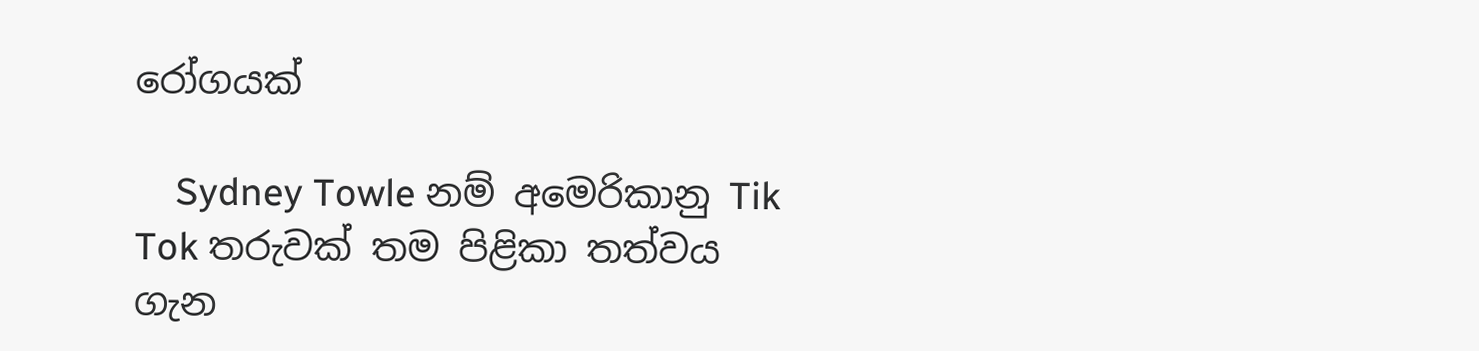රෝගයක්

    Sydney Towle නම් අමෙරිකානු Tik Tok තරුවක් තම පිළිකා තත්වය ගැන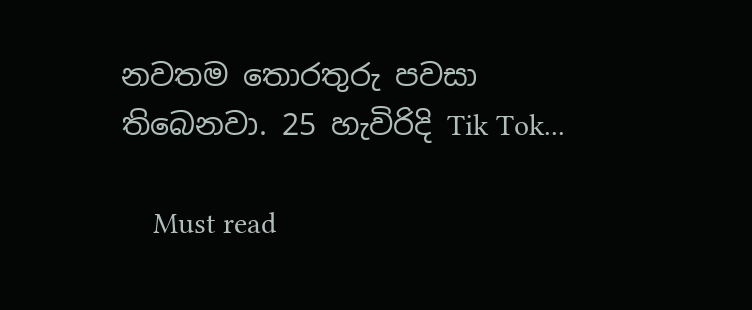නවතම තොරතුරු පවසා තිබෙනවා. 25 හැවිරිදි Tik Tok...

    Must read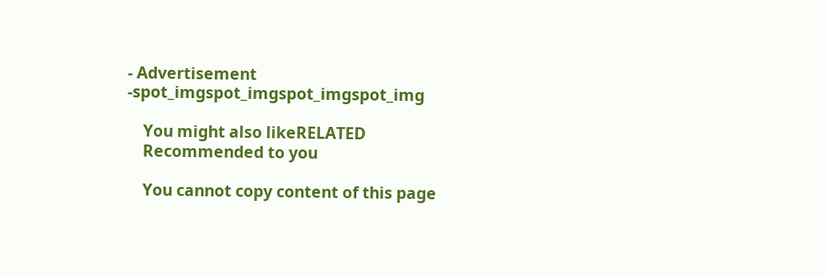- Advertisement -spot_imgspot_imgspot_imgspot_img

    You might also likeRELATED
    Recommended to you

    You cannot copy content of this page